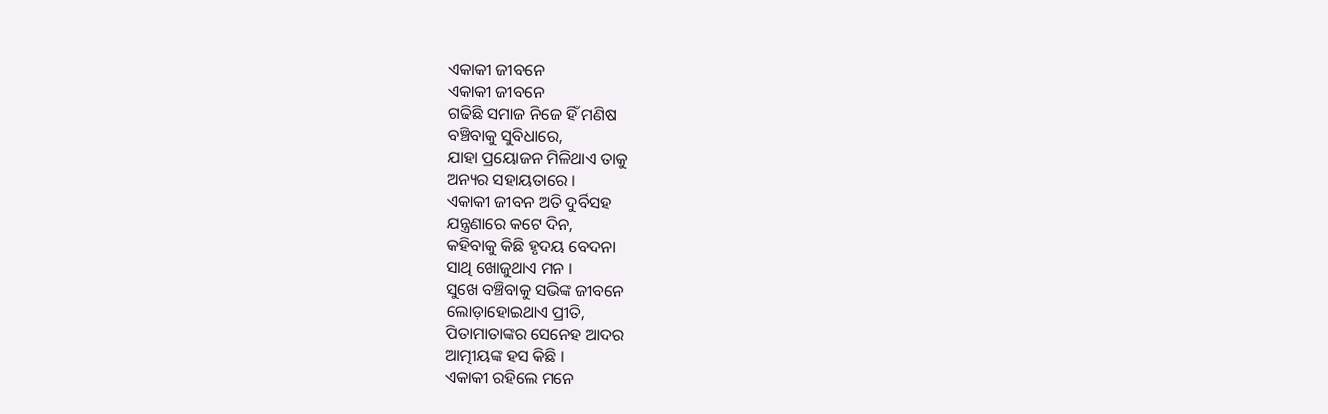ଏକାକୀ ଜୀବନେ
ଏକାକୀ ଜୀବନେ
ଗଢିଛି ସମାଜ ନିଜେ ହିଁ ମଣିଷ
ବଞ୍ଚିବାକୁ ସୁବିଧାରେ,
ଯାହା ପ୍ରୟୋଜନ ମିଳିଥାଏ ତାକୁ
ଅନ୍ୟର ସହାୟତାରେ ।
ଏକାକୀ ଜୀବନ ଅତି ଦୁର୍ବିସହ
ଯନ୍ତ୍ରଣାରେ କଟେ ଦିନ,
କହିବାକୁ କିଛି ହୃଦୟ ବେଦନା
ସାଥି ଖୋଜୁଥାଏ ମନ ।
ସୁଖେ ବଞ୍ଚିବାକୁ ସଭିଙ୍କ ଜୀବନେ
ଲୋଡ଼ାହୋଇଥାଏ ପ୍ରୀତି,
ପିତାମାତାଙ୍କର ସେନେହ ଆଦର
ଆତ୍ମୀୟଙ୍କ ହସ କିଛି ।
ଏକାକୀ ରହିଲେ ମନେ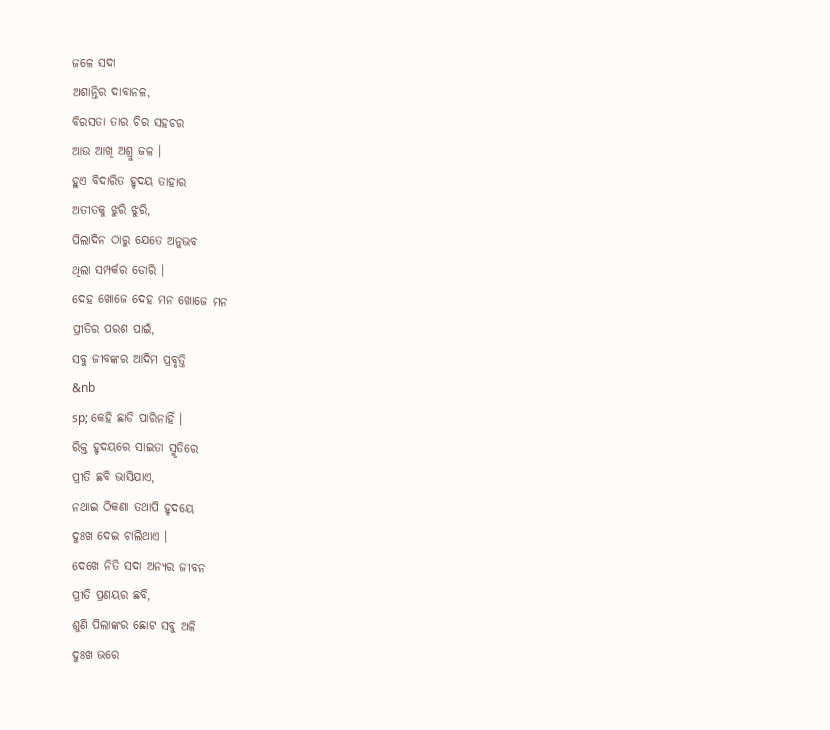ଜଳେ ସଦା
ଅଶାନ୍ତିର ଦାବାନଳ,
ବିରସତା ତାର ଚିର ସହଚର
ଆଉ ଆଖି ଅଶ୍ରୁ ଜଳ ।
ହୁଏ ବିଦାରିତ ହୃଦୟ ତାହାର
ଅତୀତକୁ ଝୁରି ଝୁରି,
ପିଲାଦିନ ଠାରୁ ଯେତେ ଅନୁଭବ
ଥିଲା ସମ୍ପର୍କର ଡୋରି ।
ଦେହ ଖୋଜେ ଦେହ ମନ ଖୋଜେ ମନ
ପ୍ରୀତିର ପରଶ ପାଇଁ,
ସବୁ ଜୀବଙ୍କର ଆଦିମ ପ୍ରବୃତ୍ତି
&nb
sp; କେହି ଛାଡି ପାରିନାହିଁ ।
ରିକ୍ତ ହୃଦୟରେ ସାଇତା ସ୍ମୃତିରେ
ପ୍ରୀତି ଛବି ଭାସିଯାଏ,
ନଥାଇ ଠିକଣା ତଥାପି ହୃଦୟେ
ଦୁଃଖ ଦେଇ ଚାଲିଥାଏ ।
ଦେଖେ ନିତି ସଦା ଅନ୍ୟର ଜୀବନ
ପ୍ରୀତି ପ୍ରଣୟର ଛବି,
ଶୁଣି ପିଲାଙ୍କର ଛୋଟ ସବୁ ଅଳି
ଦୁଃଖ ଭରେ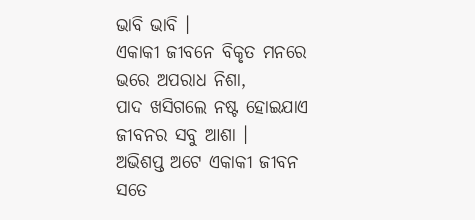ଭାବି ଭାବି ।
ଏକାକୀ ଜୀବନେ ବିକୃତ ମନରେ
ଭରେ ଅପରାଧ ନିଶା,
ପାଦ ଖସିଗଲେ ନଷ୍ଟ ହୋଇଯାଏ
ଜୀବନର ସବୁ ଆଶା ।
ଅଭିଶପ୍ତ ଅଟେ ଏକାକୀ ଜୀବନ
ସତେ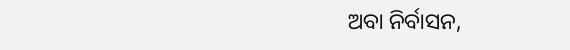ଅବା ନିର୍ବାସନ,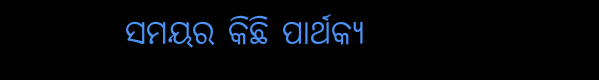ସମୟର କିଛି ପାର୍ଥକ୍ୟ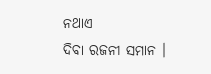ନଥାଏ
ଦିବା ରଜନୀ ସମାନ ।